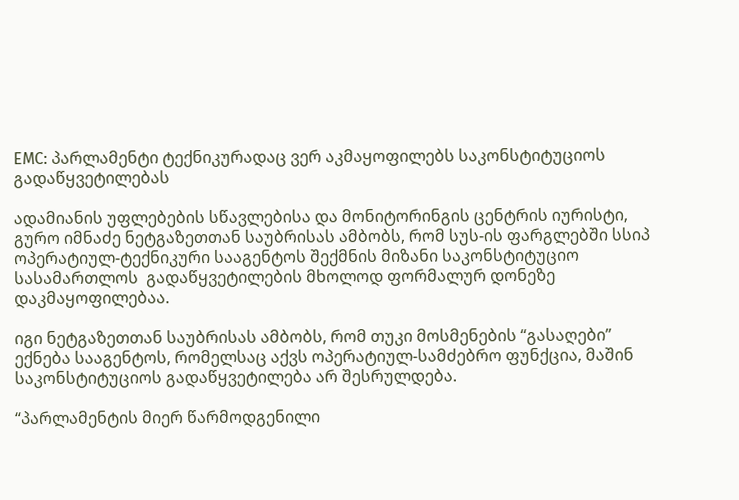EMC: პარლამენტი ტექნიკურადაც ვერ აკმაყოფილებს საკონსტიტუციოს გადაწყვეტილებას

ადამიანის უფლებების სწავლებისა და მონიტორინგის ცენტრის იურისტი, გურო იმნაძე ნეტგაზეთთან საუბრისას ამბობს, რომ სუს-ის ფარგლებში სსიპ ოპერატიულ-ტექნიკური სააგენტოს შექმნის მიზანი საკონსტიტუციო სასამართლოს  გადაწყვეტილების მხოლოდ ფორმალურ დონეზე დაკმაყოფილებაა.

იგი ნეტგაზეთთან საუბრისას ამბობს, რომ თუკი მოსმენების “გასაღები” ექნება სააგენტოს, რომელსაც აქვს ოპერატიულ-სამძებრო ფუნქცია, მაშინ საკონსტიტუციოს გადაწყვეტილება არ შესრულდება.

“პარლამენტის მიერ წარმოდგენილი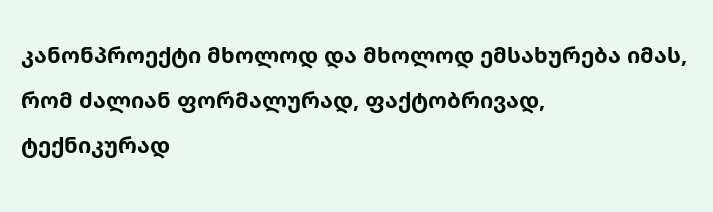კანონპროექტი მხოლოდ და მხოლოდ ემსახურება იმას, რომ ძალიან ფორმალურად, ფაქტობრივად, ტექნიკურად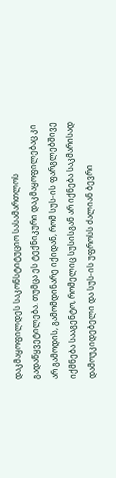დაკმაყოფილდეს საკონსტიტუციო სასამართლოს გადაწყვეტილება. თუმცა ეს ტექნიკური დაკმაყოფილებაც კი არ გამოდის, გამომდინარე იქიდან, რომ სუს-ის ფარგლებშივე იქმნება სააგენტო, რომელიც სუსისგან არ იქნება საკმარისად დამოუკიდებელი და სუს-ის უფროსს ძალიან ბევრი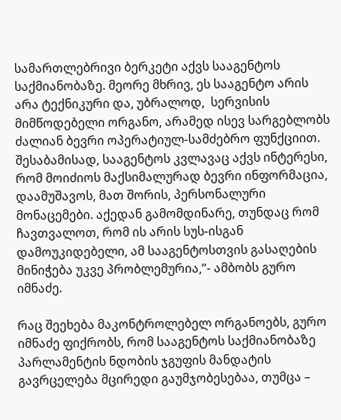სამართლებრივი ბერკეტი აქვს სააგენტოს საქმიანობაზე. მეორე მხრივ, ეს სააგენტო არის არა ტექნიკური და, უბრალოდ,  სერვისის მიმწოდებელი ორგანო, არამედ ისევ სარგებლობს ძალიან ბევრი ოპერატიულ-სამძებრო ფუნქციით. შესაბამისად, სააგენტოს კვლავაც აქვს ინტერესი, რომ მოიძიოს მაქსიმალურად ბევრი ინფორმაცია, დაამუშავოს, მათ შორის, პერსონალური მონაცემები. აქედან გამომდინარე, თუნდაც რომ ჩავთვალოთ, რომ ის არის სუს-ისგან დამოუკიდებელი, ამ სააგენტოსთვის გასაღების მინიჭება უკვე პრობლემურია,”- ამბობს გურო იმნაძე.

რაც შეეხება მაკონტროლებელ ორგანოებს, გურო იმნაძე ფიქრობს, რომ სააგენტოს საქმიანობაზე პარლამენტის ნდობის ჯგუფის მანდატის გავრცელება მცირედი გაუმჯობესებაა, თუმცა –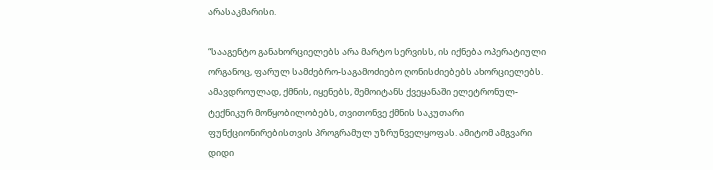არასაკმარისი.

“სააგენტო განახორციელებს არა მარტო სერვისს, ის იქნება ოპერატიული ორგანოც, ფარულ სამძებრო-საგამოძიებო ღონისძიებებს ახორციელებს. ამავდროულად, ქმნის, იყენებს, შემოიტანს ქვეყანაში ელეტრონულ-ტექნიკურ მოწყობილობებს, თვითონვე ქმნის საკუთარი ფუნქციონირებისთვის პროგრამულ უზრუნველყოფას. ამიტომ ამგვარი დიდი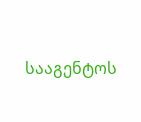სააგენტოს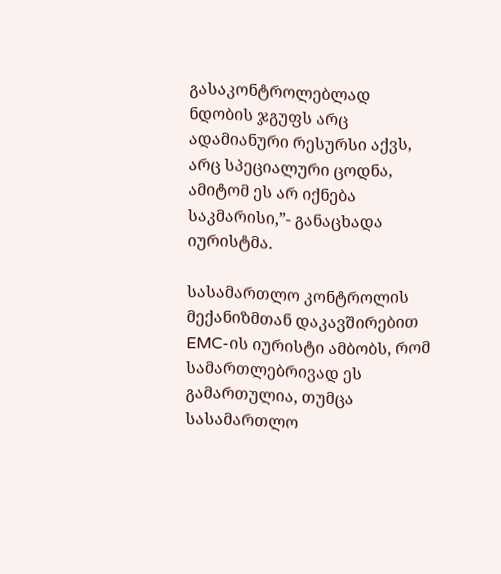გასაკონტროლებლად ნდობის ჯგუფს არც ადამიანური რესურსი აქვს, არც სპეციალური ცოდნა, ამიტომ ეს არ იქნება საკმარისი,”- განაცხადა იურისტმა.

სასამართლო კონტროლის მექანიზმთან დაკავშირებით EMC-ის იურისტი ამბობს, რომ სამართლებრივად ეს გამართულია, თუმცა სასამართლო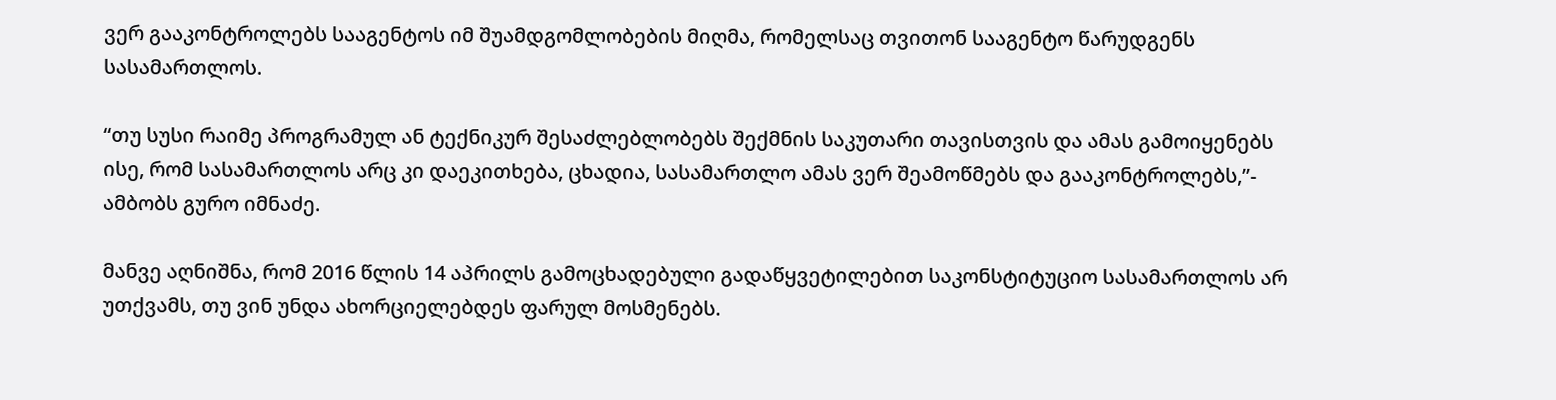ვერ გააკონტროლებს სააგენტოს იმ შუამდგომლობების მიღმა, რომელსაც თვითონ სააგენტო წარუდგენს სასამართლოს.

“თუ სუსი რაიმე პროგრამულ ან ტექნიკურ შესაძლებლობებს შექმნის საკუთარი თავისთვის და ამას გამოიყენებს ისე, რომ სასამართლოს არც კი დაეკითხება, ცხადია, სასამართლო ამას ვერ შეამოწმებს და გააკონტროლებს,”- ამბობს გურო იმნაძე.

მანვე აღნიშნა, რომ 2016 წლის 14 აპრილს გამოცხადებული გადაწყვეტილებით საკონსტიტუციო სასამართლოს არ უთქვამს, თუ ვინ უნდა ახორციელებდეს ფარულ მოსმენებს.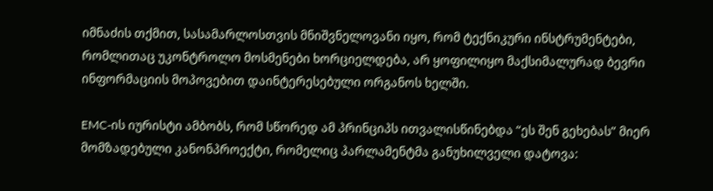იმნაძის თქმით, სასამარლოსთვის მნიშვნელოვანი იყო, რომ ტექნიკური ინსტრუმენტები, რომლითაც უკონტროლო მოსმენები ხორციელდება, არ ყოფილიყო მაქსიმალურად ბევრი ინფორმაციის მოპოვებით დაინტერესებული ორგანოს ხელში.

EMC-ის იურისტი ამბობს, რომ სწორედ ამ პრინციპს ითვალისწინებდა “ეს შენ გეხებას” მიერ მომზადებული კანონპროექტი, რომელიც პარლამენტმა განუხილველი დატოვა: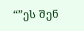“”ეს შენ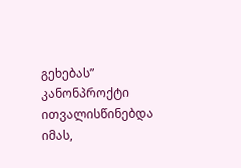გეხებას” კანონპროქტი ითვალისწინებდა იმას,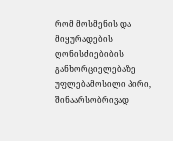რომ მოსმენის და მიყურადების ღონისძიებიბის განხორციელებაზე უფლებამოსილი პირი, შინაარსობრივად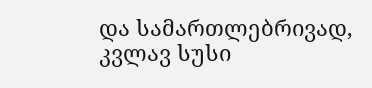და სამართლებრივად, კვლავ სუსი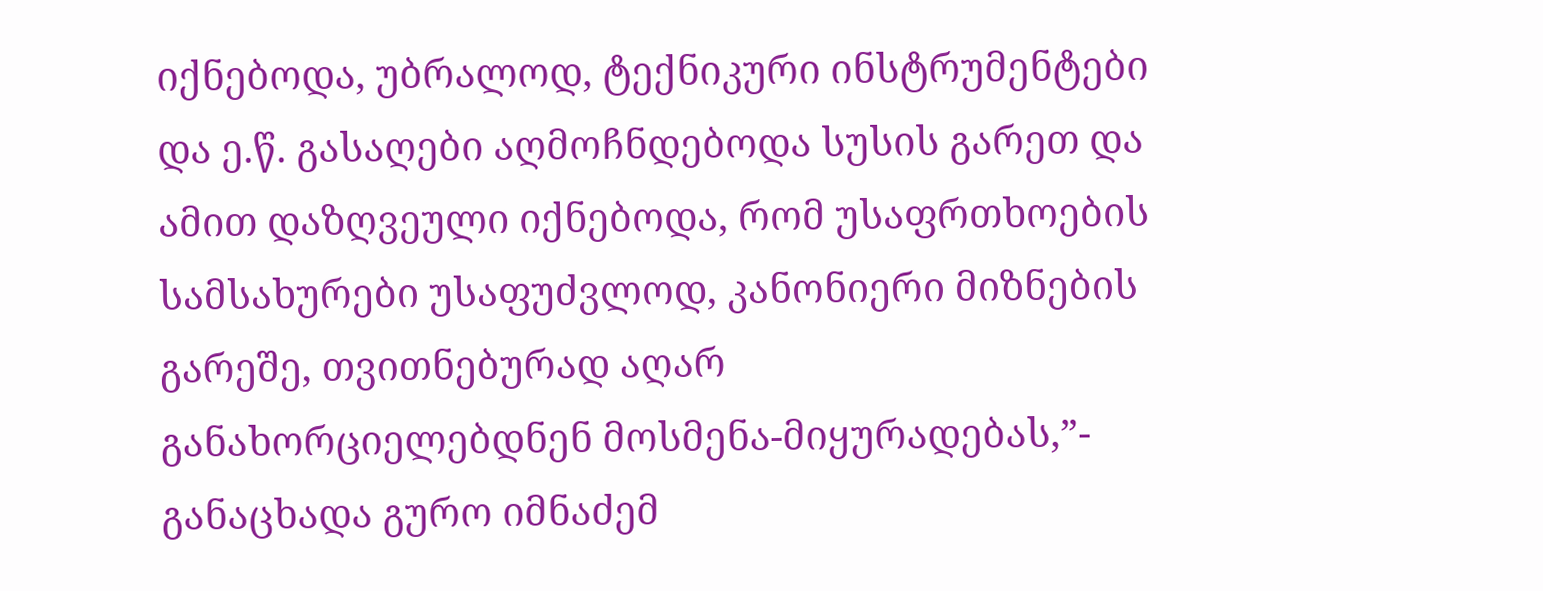იქნებოდა, უბრალოდ, ტექნიკური ინსტრუმენტები და ე.წ. გასაღები აღმოჩნდებოდა სუსის გარეთ და ამით დაზღვეული იქნებოდა, რომ უსაფრთხოების სამსახურები უსაფუძვლოდ, კანონიერი მიზნების გარეშე, თვითნებურად აღარ განახორციელებდნენ მოსმენა-მიყურადებას,”- განაცხადა გურო იმნაძემ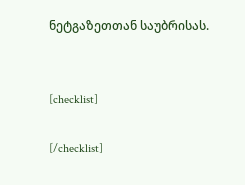ნეტგაზეთთან საუბრისას.


[checklist]

[/checklist]